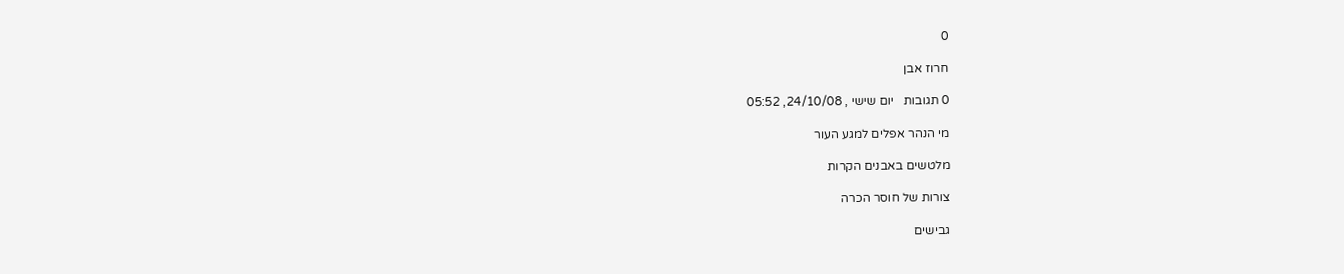0

חרוז אבן

0 תגובות   יום שישי , 24/10/08, 05:52

מי הנהר אפלים למגע העור

מלטשים באבנים הקרות

צורות של חוסר הכרה

גבישים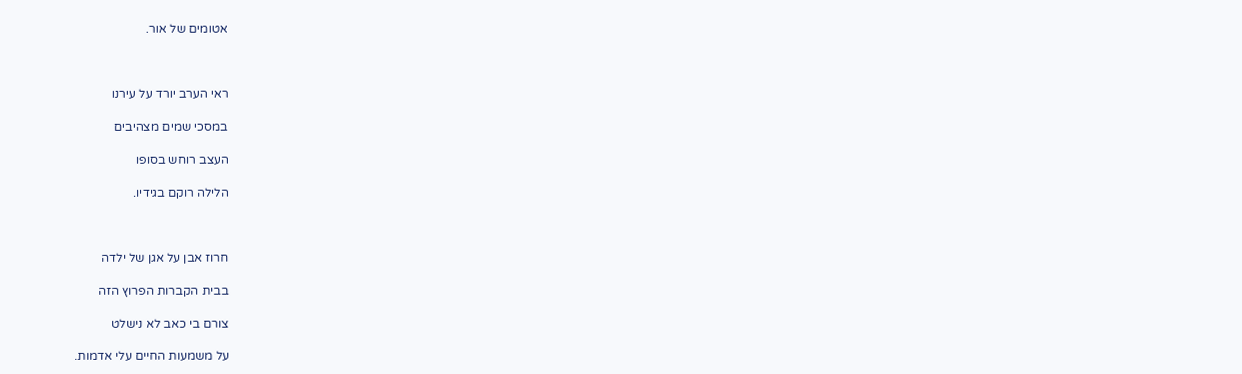אטומים של אור.



ראי הערב יורד על עירנו

במסכי שמים מצהיבים

העצב רוחש בסופו

הלילה רוקם בגידיו.



חרוז אבן על אגן של ילדה

בבית הקברות הפרוץ הזה

צורם בי כאב לא נישלט

על משמעות החיים עלי אדמות.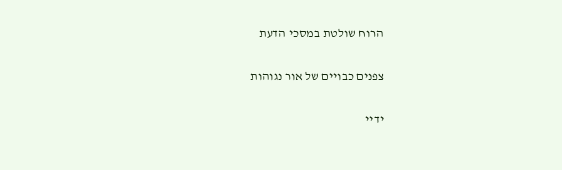הרוח שולטת במסכי הדעת

צפנים כבויים של אור נגוהות

ידיי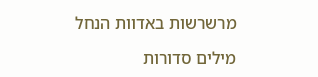מרשרשות באדוות הנחל

מילים סדורות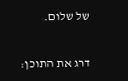של שלום.

דרג את התוכן: